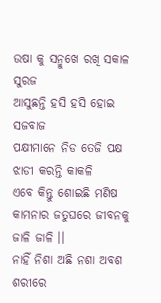ଉଷା କୁ ସନ୍ମୁଖେ ରଖି ସକାଳ ସୁରଜ
ଆସୁଛନ୍ତି ହସି ହସି ହୋଇ ସଜବାଜ
ପକ୍ଷୀମାନେ ନିଡ ତେଜି ପକ୍ଷ ଝାଡୀ କରନ୍ତି କାକଳି
ଏବେ କିନ୍ତୁ ଶୋଇଛି ମଣିଷ
କାମନାର ଜତୁଘରେ ଜୀବନକୁ ଜାଳି ଜାଳି ।।
ନାହିଁ ନିଶା ଅଛି ନଶା ଅବଶ ଶରୀରେ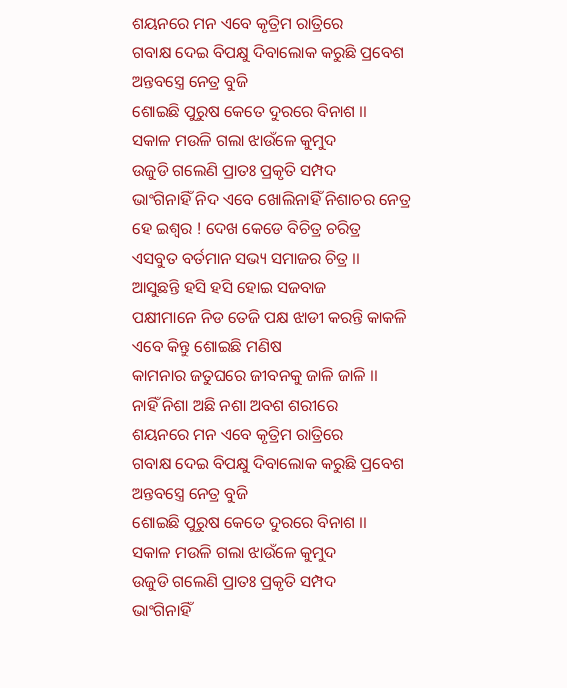ଶୟନରେ ମନ ଏବେ କୃତ୍ରିମ ରାତ୍ରିରେ
ଗବାକ୍ଷ ଦେଇ ବିପକ୍ଷୁ ଦିବାଲୋକ କରୁଛି ପ୍ରବେଶ
ଅନ୍ତବସ୍ତ୍ରେ ନେତ୍ର ବୁଜି
ଶୋଇଛି ପୁରୁଷ କେତେ ଦୁରରେ ବିନାଶ ।।
ସକାଳ ମଉଳି ଗଲା ଝାଉଁଳେ କୁମୁଦ
ଉଜୁଡି ଗଲେଣି ପ୍ରାତଃ ପ୍ରକୃତି ସମ୍ପଦ
ଭାଂଗିନାହିଁ ନିଦ ଏବେ ଖୋଲିନାହିଁ ନିଶାଚର ନେତ୍ର
ହେ ଇଶ୍ବର ! ଦେଖ କେଡେ ବିଚିତ୍ର ଚରିତ୍ର
ଏସବୁତ ବର୍ତମାନ ସଭ୍ୟ ସମାଜର ଚିତ୍ର ।।
ଆସୁଛନ୍ତି ହସି ହସି ହୋଇ ସଜବାଜ
ପକ୍ଷୀମାନେ ନିଡ ତେଜି ପକ୍ଷ ଝାଡୀ କରନ୍ତି କାକଳି
ଏବେ କିନ୍ତୁ ଶୋଇଛି ମଣିଷ
କାମନାର ଜତୁଘରେ ଜୀବନକୁ ଜାଳି ଜାଳି ।।
ନାହିଁ ନିଶା ଅଛି ନଶା ଅବଶ ଶରୀରେ
ଶୟନରେ ମନ ଏବେ କୃତ୍ରିମ ରାତ୍ରିରେ
ଗବାକ୍ଷ ଦେଇ ବିପକ୍ଷୁ ଦିବାଲୋକ କରୁଛି ପ୍ରବେଶ
ଅନ୍ତବସ୍ତ୍ରେ ନେତ୍ର ବୁଜି
ଶୋଇଛି ପୁରୁଷ କେତେ ଦୁରରେ ବିନାଶ ।।
ସକାଳ ମଉଳି ଗଲା ଝାଉଁଳେ କୁମୁଦ
ଉଜୁଡି ଗଲେଣି ପ୍ରାତଃ ପ୍ରକୃତି ସମ୍ପଦ
ଭାଂଗିନାହିଁ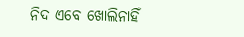ନିଦ ଏବେ ଖୋଲିନାହିଁ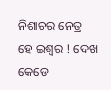ନିଶାଚର ନେତ୍ର
ହେ ଇଶ୍ବର ! ଦେଖ କେଡେ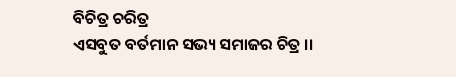ବିଚିତ୍ର ଚରିତ୍ର
ଏସବୁତ ବର୍ତମାନ ସଭ୍ୟ ସମାଜର ଚିତ୍ର ।।